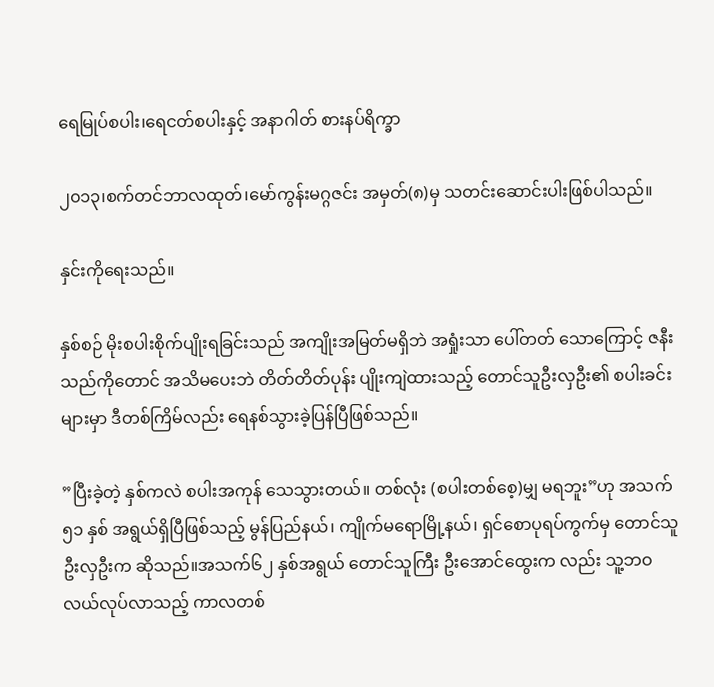ရေမြုပ်စပါး၊ရေငတ်စပါးနှင့် အနာဂါတ် စားနပ်ရိက္ခာ

၂၀၁၃၊စက်တင်ဘာလထုတ်၊မော်ကွန်းမဂ္ဂဇင်း အမှတ်(၈)မှ သတင်းဆောင်းပါးဖြစ်ပါသည်။

နှင်းကိုရေးသည်။

နှစ်စဉ် မိုးစပါးစိုက်ပျိုးရခြင်းသည် အကျိုးအမြတ်မရှိဘဲ အရှုံးသာ ပေါ်တတ် သောကြောင့် ဇနီးသည်ကိုတောင် အသိမပေးဘဲ တိတ်တိတ်ပုန်း ပျိုးကျဲထားသည့် တောင်သူဦးလှဦး၏ စပါးခင်းများမှာ ဒီတစ်ကြိမ်လည်း ရေနစ်သွားခဲ့ပြန်ပြီဖြစ်သည်။

”ပြီးခဲ့တဲ့ နှစ်ကလဲ စပါးအကုန် သေသွားတယ်။ တစ်လုံး (စပါးတစ်စေ့)မျှ မရဘူး”ဟု အသက် ၅၁ နှစ် အရွယ်ရှိပြီဖြစ်သည့် မွန်ပြည်နယ်၊ ကျိုက်မရောမြို့နယ်၊ ရှင်စောပုရပ်ကွက်မှ တောင်သူ ဦးလှဦးက ဆိုသည်။အသက်၆၂ နှစ်အရွယ် တောင်သူကြီး ဦးအောင်ထွေးက လည်း သူ့ဘဝ လယ်လုပ်လာသည့် ကာလတစ်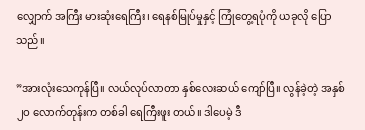လျှောက် အကြီး မားဆုံးရေကြီး၊ ရေနစ်မြုပ်မှုနှင့် ကြုံတွေ့ရပုံကို ယခုလို ပြောသည်။

”အားလုံးသေကုန်ပြီ။ လယ်လုပ်လာတာ နှစ်လေးဆယ် ကျော်ပြီ။ လွန်ခဲ့တဲ့ အနှစ် ၂ဝ လောက်တုန်းက တစ်ခါ ရေကြီးဖူး တယ်။ ဒါပေမဲ့ ဒီ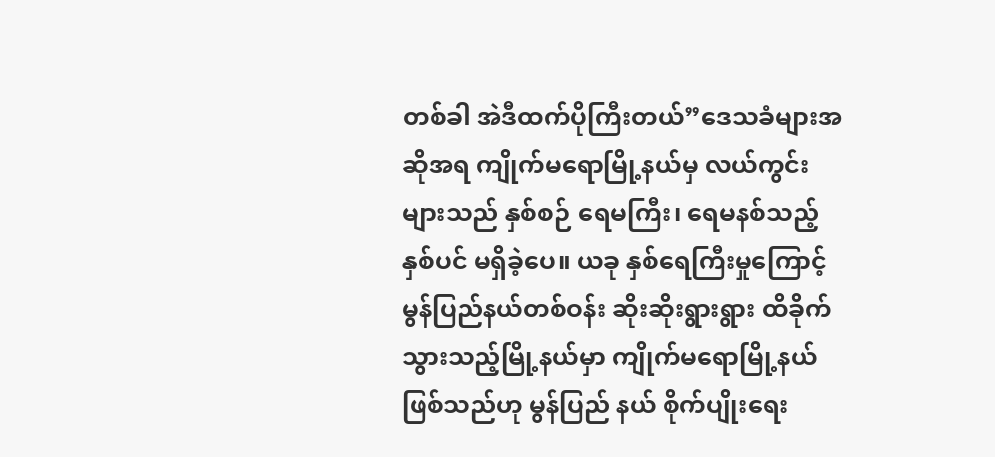တစ်ခါ အဲဒီထက်ပိုကြီးတယ်”ဒေသခံများအဆိုအရ ကျိုက်မရောမြို့နယ်မှ လယ်ကွင်း များသည် နှစ်စဉ် ရေမကြီး၊ ရေမနစ်သည့်နှစ်ပင် မရှိခဲ့ပေ။ ယခု နှစ်ရေကြီးမှုကြောင့် မွန်ပြည်နယ်တစ်ဝန်း ဆိုးဆိုးရွားရွား ထိခိုက် သွားသည့်မြို့နယ်မှာ ကျိုက်မရောမြို့နယ်ဖြစ်သည်ဟု မွန်ပြည် နယ် စိုက်ပျိုးရေး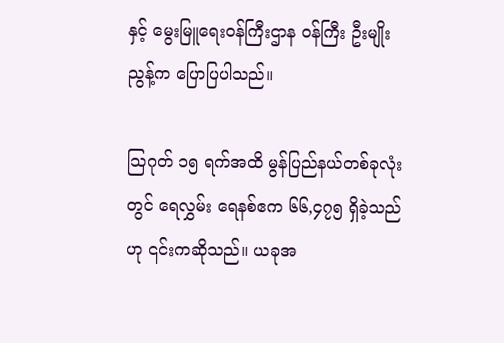နှင့် မွေးမြူရေးဝန်ကြီးဌာန ဝန်ကြီး ဦးမျိုးညွန့်က ပြောပြပါသည်။

သြဂုတ် ၁၅ ရက်အထိ မွန်ပြည်နယ်တစ်ခုလုံးတွင် ရေလွှမ်း ရေနစ်ဧက ၆၆,၄၇၅ ရှိခဲ့သည်ဟု ၎င်းကဆိုသည်။ ယခုအ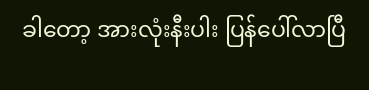ခါတော့ အားလုံးနီးပါး ပြန်ပေါ်လာပြီ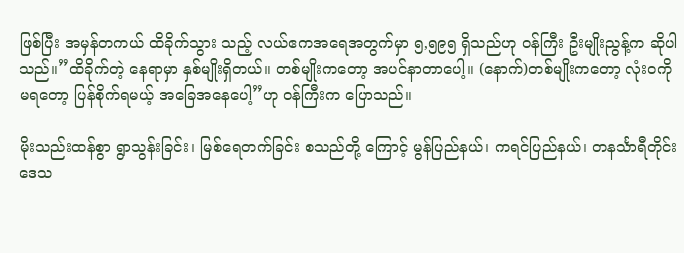ဖြစ်ပြီး အမှန်တကယ် ထိခိုက်သွား သည့် လယ်ဧကအရေအတွက်မှာ ၅,၅၉၅ ရှိသည်ဟု ဝန်ကြီး ဦးမျိုးညွန့်က ဆိုပါသည်။”ထိခိုက်တဲ့ နေရာမှာ နှစ်မျိုးရှိတယ်။ တစ်မျိုးကတော့ အပင်နာတာပေါ့။ (နောက်)တစ်မျိုးကတော့ လုံးဝကို မရတော့ ပြန်စိုက်ရမယ့် အခြေအနေပေါ့”ဟု ဝန်ကြီးက ပြောသည်။

မိုးသည်းထန်စွာ ရွာသွန်းခြင်း၊ မြစ်ရေတက်ခြင်း စသည်တို့ ကြောင့် မွန်ပြည်နယ်၊ ကရင်ပြည်နယ်၊ တနင်္သာရီတိုင်းဒေသ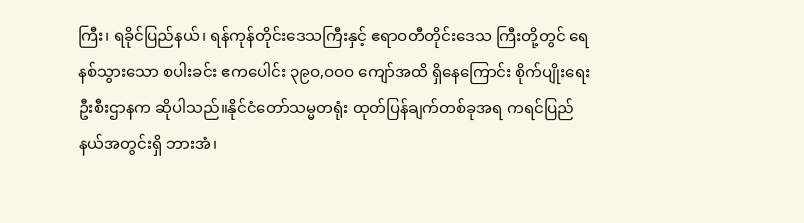ကြီး၊ ရခိုင်ပြည်နယ်၊ ရန်ကုန်တိုင်းဒေသကြီးနှင့် ဧရာဝတီတိုင်းဒေသ ကြီးတို့တွင် ရေနစ်သွားသော စပါးခင်း ဧကပေါင်း ၃၉ဝ,ဝဝဝ ကျော်အထိ ရှိနေကြောင်း စိုက်ပျိုးရေးဦးစီးဌာနက ဆိုပါသည်။နိုင်ငံတော်သမ္မတရုံး ထုတ်ပြန်ချက်တစ်ခုအရ ကရင်ပြည် နယ်အတွင်းရှိ ဘားအံ၊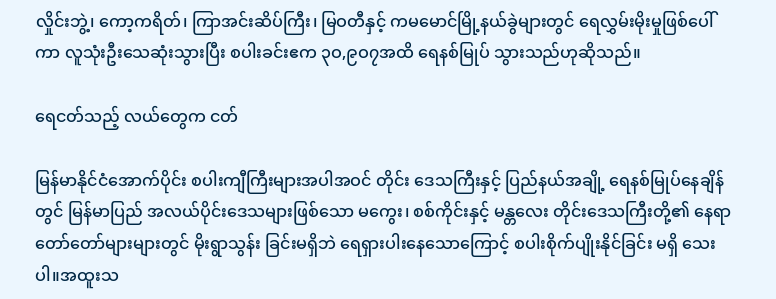လှိုင်းဘွဲ့၊ ကော့ကရိတ်၊ ကြာအင်းဆိပ်ကြီး၊ မြဝတီနှင့် ကမမောင်မြို့နယ်ခွဲများတွင် ရေလွှမ်းမိုးမှုဖြစ်ပေါ်ကာ လူသုံးဦးသေဆုံးသွားပြီး စပါးခင်းဧက ၃ဝ,၉ဝ၇အထိ ရေနစ်မြုပ် သွားသည်ဟုဆိုသည်။

ရေငတ်သည့် လယ်တွေက ငတ်

မြန်မာနိုင်ငံအောက်ပိုင်း စပါးကျီကြီးများအပါအဝင် တိုင်း ဒေသကြီးနှင့် ပြည်နယ်အချို့ ရေနစ်မြုပ်နေချိန်တွင် မြန်မာပြည် အလယ်ပိုင်းဒေသများဖြစ်သော မကွေး၊ စစ်ကိုင်းနှင့် မန္တလေး တိုင်းဒေသကြီးတို့၏ နေရာတော်တော်များများတွင် မိုးရွာသွန်း ခြင်းမရှိဘဲ ရေရှားပါးနေသောကြောင့် စပါးစိုက်ပျိုးနိုင်ခြင်း မရှိ သေးပါ။အထူးသ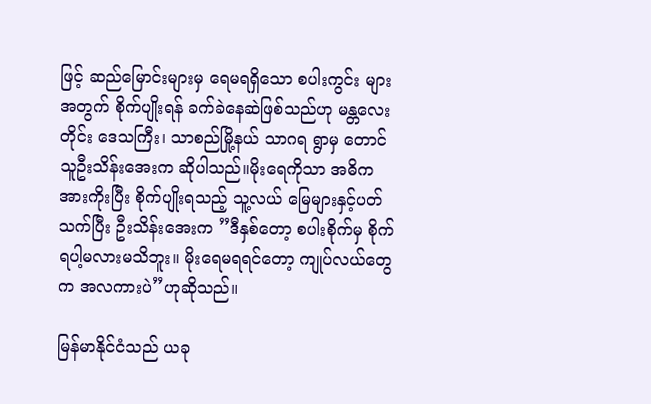ဖြင့် ဆည်မြောင်းများမှ ရေမရရှိသော စပါးကွင်း များအတွက် စိုက်ပျိုးရန် ခက်ခဲနေဆဲဖြစ်သည်ဟု မန္တလေးတိုင်း ဒေသကြီး၊ သာစည်မြို့နယ် သာဂရ ရွာမှ တောင်သူဦးသိန်းအေးက ဆိုပါသည်။မိုးရေကိုသာ အဓိကအားကိုးပြီး စိုက်ပျိုးရသည့် သူ့လယ် မြေများနှင့်ပတ်သက်ပြီး ဦးသိန်းအေးက ”ဒီနှစ်တော့ စပါးစိုက်မှ စိုက်ရပါ့မလားမသိဘူး။ မိုးရေမရရင်တော့ ကျုပ်လယ်တွေက အလကားပဲ”ဟုဆိုသည်။

မြန်မာနိုင်ငံသည် ယခု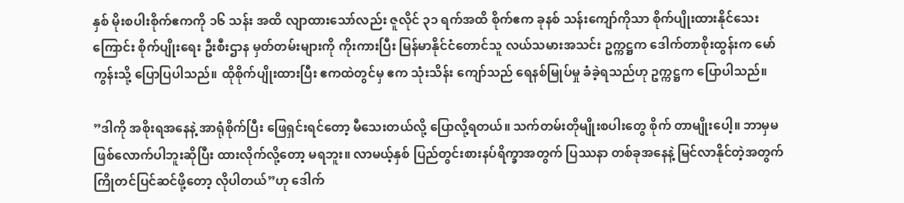နှစ် မိုးစပါးစိုက်ဧကကို ၁၆ သန်း အထိ လျာထားသော်လည်း ဇူလိုင် ၃၁ ရက်အထိ စိုက်ဧက ခုနစ် သန်းကျော်ကိုသာ စိုက်ပျိုးထားနိုင်သေးကြောင်း စိုက်ပျိုးရေး ဦးစီးဌာန မှတ်တမ်းများကို ကိုးကားပြီး မြန်မာနိုင်ငံတောင်သူ လယ်သမားအသင်း ဥက္ကဋ္ဌက ဒေါက်တာစိုးထွန်းက မော်ကွန်းသို့ ပြောပြပါသည်။ ထိုစိုက်ပျိုးထားပြီး ဧကထဲတွင်မှ ဧက သုံးသိန်း ကျော်သည် ရေနစ်မြုပ်မှု ခံခဲ့ရသည်ဟု ဥက္ကဋ္ဌက ပြောပါသည်။

”ဒါကို အစိုးရအနေနဲ့ အာရုံစိုက်ပြီး ဖြေရှင်းရင်တော့ မီသေးတယ်လို့ ပြောလို့ရတယ်။ သက်တမ်းတိုမျိုးစပါးတွေ စိုက် တာမျိုးပေါ့။ ဘာမှမဖြစ်လောက်ပါဘူးဆိုပြီး ထားလိုက်လို့တော့ မရဘူး။ လာမယ့်နှစ် ပြည်တွင်းစားနပ်ရိက္ခာအတွက် ပြဿနာ တစ်ခုအနေနဲ့ မြင်လာနိုင်တဲ့အတွက် ကြိုတင်ပြင်ဆင်ဖို့တော့ လိုပါတယ်”ဟု ဒေါက်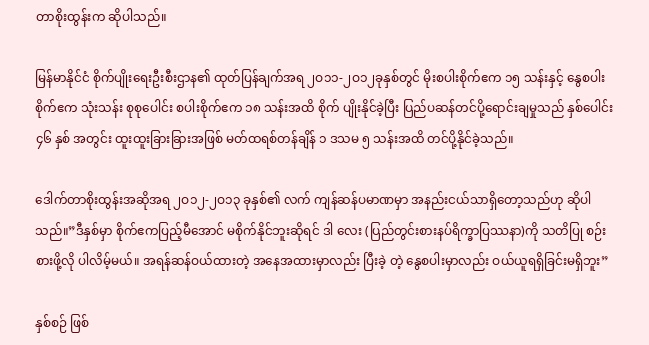တာစိုးထွန်းက ဆိုပါသည်။

မြန်မာနိုင်ငံ စိုက်ပျိုးရေးဦးစီးဌာန၏ ထုတ်ပြန်ချက်အရ ၂ဝ၁၁-၂ဝ၁၂ခုနှစ်တွင် မိုးစပါးစိုက်ဧက ၁၅ သန်းနှင့် နွေစပါး စိုက်ဧက သုံးသန်း စုစုပေါင်း စပါးစိုက်ဧက ၁၈ သန်းအထိ စိုက် ပျိုးနိုင်ခဲ့ပြီး ပြည်ပဆန်တင်ပို့ရောင်းချမှုသည် နှစ်ပေါင်း ၄၆ နှစ် အတွင်း ထူးထူးခြားခြားအဖြစ် မတ်ထရစ်တန်ချိန် ၁ ဒသမ ၅ သန်းအထိ တင်ပို့နိုင်ခဲ့သည်။

ဒေါက်တာစိုးထွန်းအဆိုအရ ၂ဝ၁၂-၂ဝ၁၃ ခုနှစ်၏ လက် ကျန်ဆန်ပမာဏမှာ အနည်းငယ်သာရှိတော့သည်ဟု ဆိုပါသည်။”ဒီနှစ်မှာ စိုက်ဧကပြည့်မီအောင် မစိုက်နိုင်ဘူးဆိုရင် ဒါ လေး (ပြည်တွင်းစားနပ်ရိက္ခာပြဿနာ)ကို သတိပြု စဉ်းစားဖို့လို ပါလိမ့်မယ်။ အရန်ဆန်ဝယ်ထားတဲ့ အနေအထားမှာလည်း ပြီးခဲ့ တဲ့ နွေစပါးမှာလည်း ဝယ်ယူရရှိခြင်းမရှိဘူး”

နှစ်စဉ် ဖြစ်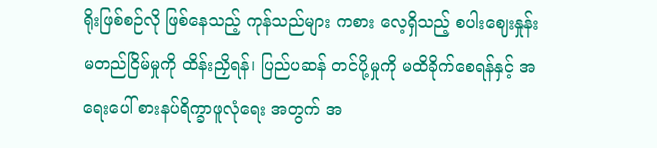ရိုးဖြစ်စဉ်လို ဖြစ်နေသည့် ကုန်သည်များ ကစား လေ့ရှိသည့် စပါးဈေးနှုန်း မတည်ငြိမ်မှုကို ထိန်းညှိရန်၊ ပြည်ပဆန် တင်ပို့မှုကို မထိခိုက်စေရန်နှင့် အရေးပေါ် စားနပ်ရိက္ခာဖူလုံရေး အတွက် အ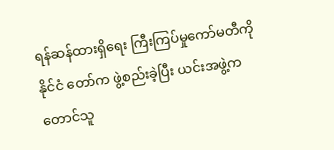ရန်ဆန်ထားရှိရေး ကြီးကြပ်မှုကော်မတီကို နိုင်ငံ တော်က ဖွဲ့စည်းခဲ့ပြီး ယင်းအဖွဲ့က တောင်သူ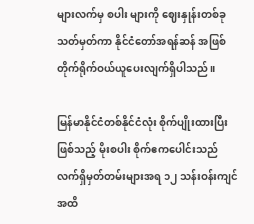များလက်မှ စပါး များကို ဈေးနှုန်းတစ်ခု သတ်မှတ်ကာ နိုင်ငံတော်အရန်ဆန် အဖြစ် တိုက်ရိုက်ဝယ်ယူပေးလျက်ရှိပါသည်။

မြန်မာနိုင်ငံတစ်နိုင်ငံလုံး စိုက်ပျိုးထားပြီးဖြစ်သည့် မိုးစပါး စိုက်ဧကပေါင်းသည် လက်ရှိမှတ်တမ်းများအရ ၁၂ သန်းဝန်းကျင် အထိ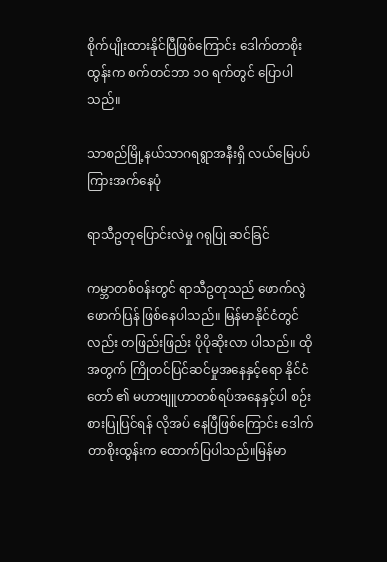စိုက်ပျိုးထားနိုင်ပြီဖြစ်ကြောင်း ဒေါက်တာစိုးထွန်းက စက်တင်ဘာ ၁ဝ ရက်တွင် ပြောပါသည်။

သာစည်မြို့နယ်သာဂရရွာအနီးရှိ လယ်မြေပပ်ကြားအက်နေပုံ

ရာသီဥတုပြောင်းလဲမှု ဂရုပြု ဆင်ခြင်

ကမ္ဘာတစ်ဝန်းတွင် ရာသီဥတုသည် ဖောက်လွဲဖောက်ပြန် ဖြစ်နေပါသည်။ မြန်မာနိုင်ငံတွင်လည်း တဖြည်းဖြည်း ပိုပိုဆိုးလာ ပါသည်။ ထိုအတွက် ကြိုတင်ပြင်ဆင်မှုအနေနှင့်ရော နိုင်ငံတော် ၏ မဟာဗျူဟာတစ်ရပ်အနေနှင့်ပါ စဉ်းစားပြုပြင်ရန် လိုအပ် နေပြီဖြစ်ကြောင်း ဒေါက်တာစိုးထွန်းက ထောက်ပြပါသည်။မြန်မာ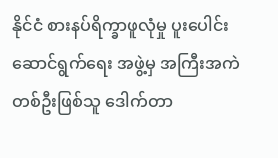နိုင်ငံ စားနပ်ရိက္ခာဖူလုံမှု ပူးပေါင်းဆောင်ရွက်ရေး အဖွဲ့မှ အကြီးအကဲတစ်ဦးဖြစ်သူ ဒေါက်တာ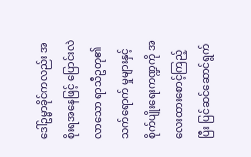ဒေါ်ဥမ္မာခိုင်ကလည်း အစိုးရအနေဖြင့် ပြောင်းလဲလာသော ရာသီဥတု၏ သက်ရောက် မှုများနှင့် စိုက်ပျိုးရေးကဏ္ဍကို အလေးထားစောင့်ကြည့်ပြီး ပြင်ဆင်ဆောင်ရွက်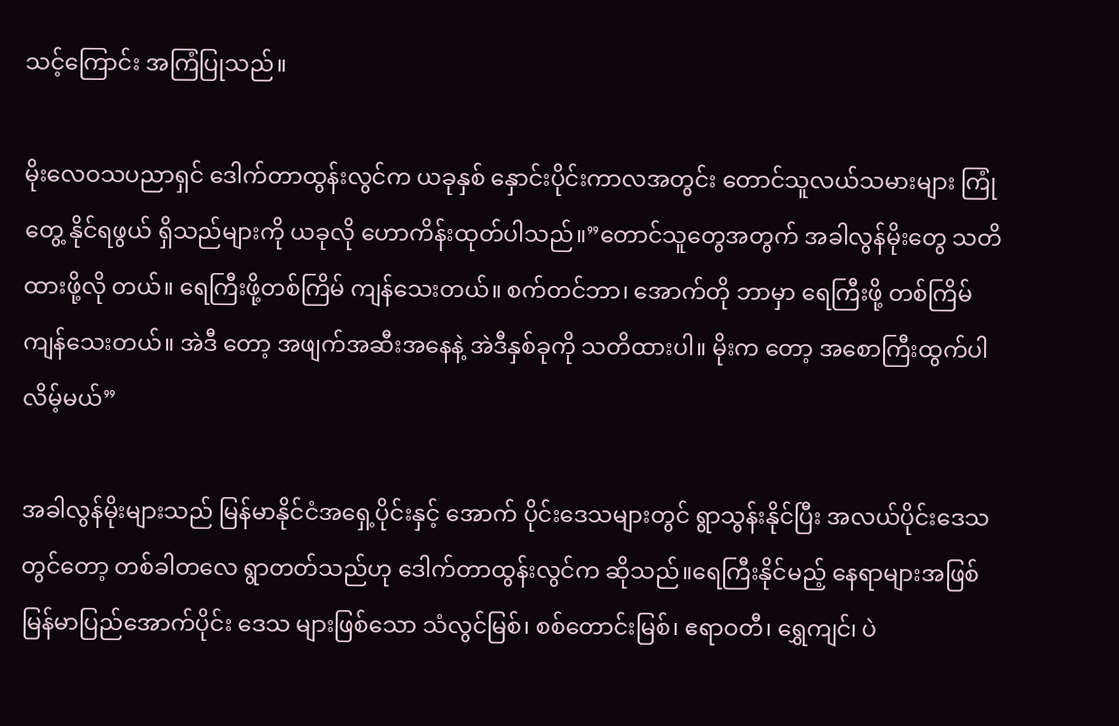သင့်ကြောင်း အကြံပြုသည်။

မိုးလေဝသပညာရှင် ဒေါက်တာထွန်းလွင်က ယခုနှစ် နှောင်းပိုင်းကာလအတွင်း တောင်သူလယ်သမားများ ကြုံတွေ့ နိုင်ရဖွယ် ရှိသည်များကို ယခုလို ဟောကိန်းထုတ်ပါသည်။”တောင်သူတွေအတွက် အခါလွန်မိုးတွေ သတိထားဖို့လို တယ်။ ရေကြီးဖို့တစ်ကြိမ် ကျန်သေးတယ်။ စက်တင်ဘာ၊ အောက်တို ဘာမှာ ရေကြီးဖို့ တစ်ကြိမ် ကျန်သေးတယ်။ အဲဒီ တော့ အဖျက်အဆီးအနေနဲ့ အဲဒီနှစ်ခုကို သတိထားပါ။ မိုးက တော့ အစောကြီးထွက်ပါလိမ့်မယ်”

အခါလွန်မိုးများသည် မြန်မာနိုင်ငံအရှေ့ပိုင်းနှင့် အောက် ပိုင်းဒေသများတွင် ရွာသွန်းနိုင်ပြီး အလယ်ပိုင်းဒေသတွင်တော့ တစ်ခါတလေ ရွာတတ်သည်ဟု ဒေါက်တာထွန်းလွင်က ဆိုသည်။ရေကြီးနိုင်မည့် နေရာများအဖြစ် မြန်မာပြည်အောက်ပိုင်း ဒေသ များဖြစ်သော သံလွင်မြစ်၊ စစ်တောင်းမြစ်၊ ဧရာဝတီ၊ ရွှေကျင်၊ ပဲ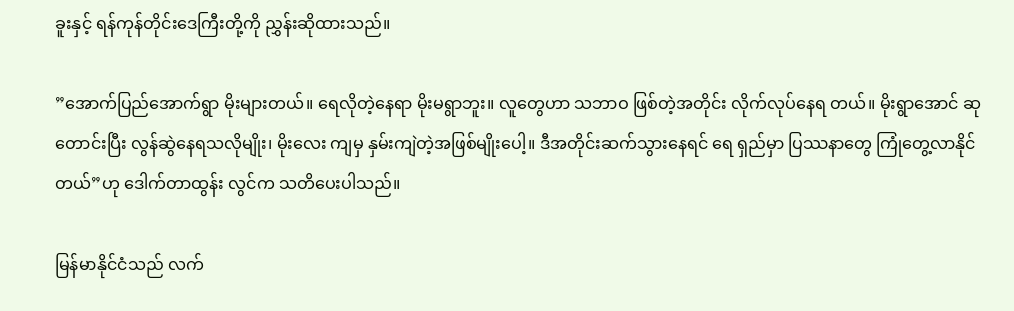ခူးနှင့် ရန်ကုန်တိုင်းဒေကြီးတို့ကို ညွှန်းဆိုထားသည်။

”အောက်ပြည်အောက်ရွာ မိုးများတယ်။ ရေလိုတဲ့နေရာ မိုးမရွာဘူး။ လူတွေဟာ သဘာဝ ဖြစ်တဲ့အတိုင်း လိုက်လုပ်နေရ တယ်။ မိုးရွာအောင် ဆုတောင်းပြီး လွန်ဆွဲနေရသလိုမျိုး၊ မိုးလေး ကျမှ နှမ်းကျဲတဲ့အဖြစ်မျိုးပေါ့။ ဒီအတိုင်းဆက်သွားနေရင် ရေ ရှည်မှာ ပြဿနာတွေ ကြုံတွေ့လာနိုင်တယ်”ဟု ဒေါက်တာထွန်း လွင်က သတိပေးပါသည်။

မြန်မာနိုင်ငံသည် လက်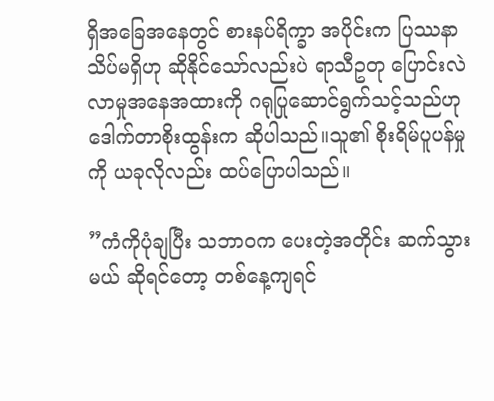ရှိအခြေအနေတွင် စားနပ်ရိက္ခာ အပိုင်းက ပြဿနာသိပ်မရှိဟု ဆိုနိုင်သော်လည်းပဲ ရာသီဥတု ပြောင်းလဲလာမှုအနေအထားကို ဂရုပြုဆောင်ရွက်သင့်သည်ဟု ဒေါက်တာစိုးထွန်းက ဆိုပါသည်။သူ၏ စိုးရိမ်ပူပန်မှုကို ယခုလိုလည်း ထပ်ပြောပါသည်။

”ကံကိုပုံချပြီး သဘာဝက ပေးတဲ့အတိုင်း ဆက်သွားမယ် ဆိုရင်တော့ တစ်နေ့ကျရင်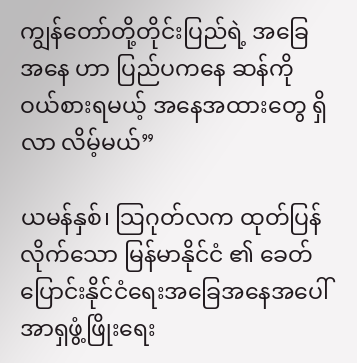ကျွန်တော်တို့တိုင်းပြည်ရဲ့ အခြေအနေ ဟာ ပြည်ပကနေ ဆန်ကိုဝယ်စားရမယ့် အနေအထားတွေ ရှိလာ လိမ့်မယ်”

ယမန်နှစ်၊ သြဂုတ်လက ထုတ်ပြန်လိုက်သော မြန်မာနိုင်ငံ ၏ ခေတ်ပြောင်းနိုင်ငံရေးအခြေအနေအပေါ် အာရှဖွံ့ဖြိုးရေး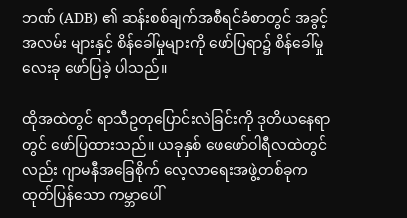ဘဏ် (ADB) ၏ ဆန်းစစ်ချက်အစီရင်ခံစာတွင် အခွင့်အလမ်း များနှင့် စိန်ခေါ်မှုများကို ဖော်ပြရာ၌ စိန်ခေါ်မှုလေးခု ဖော်ပြခဲ့ ပါသည်။

ထိုအထဲတွင် ရာသီဥတုပြောင်းလဲခြင်းကို ဒုတိယနေရာ တွင် ဖော်ပြထားသည်။ ယခုနှစ် ဖေဖော်ဝါရီလထဲတွင်လည်း ဂျာမနီအခြေစိုက် လေ့လာရေးအဖွဲ့တစ်ခုက ထုတ်ပြန်သော ကမ္ဘာပေါ်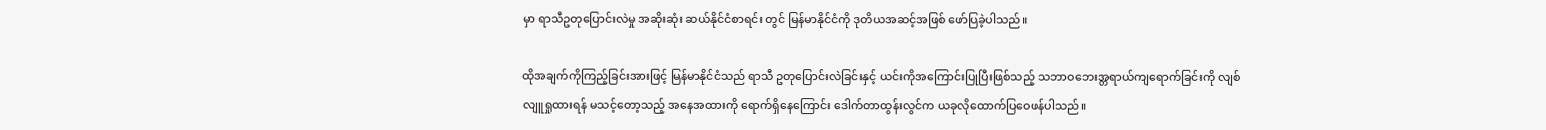မှာ ရာသီဥတုပြောင်းလဲမှု အဆိုးဆုံး ဆယ်နိုင်ငံစာရင်း တွင် မြန်မာနိုင်ငံကို ဒုတိယအဆင့်အဖြစ် ဖော်ပြခဲ့ပါသည်။

ထိုအချက်ကိုကြည့်ခြင်းအားဖြင့် မြန်မာနိုင်ငံသည် ရာသီ ဥတုပြောင်းလဲခြင်းနှင့် ယင်းကိုအကြောင်းပြုပြီးဖြစ်သည့် သဘာဝဘေးအ္တရာယ်ကျရောက်ခြင်းကို လျစ်လျူရှုထားရန် မသင့်တော့သည့် အနေအထားကို ရောက်ရှိနေကြောင်း ဒေါက်တာထွန်းလွင်က ယခုလိုထောက်ပြဝေဖန်ပါသည်။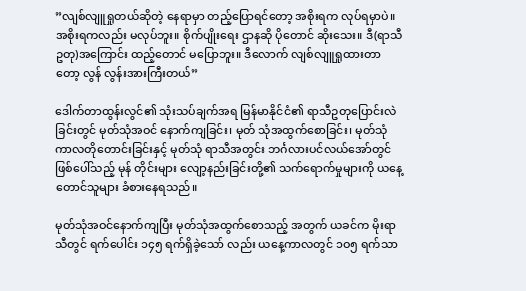”လျစ်လျူရှုတယ်ဆိုတဲ့ နေရာမှာ တည့်ပြောရင်တော့ အစိုးရက လုပ်ရမှာပဲ။ အစိုးရကလည်း မလုပ်ဘူး။ စိုက်ပျိုးရေး ဌာနဆို ပိုတောင် ဆိုးသေး။ ဒီ(ရာသီဥတု)အကြောင်း ထည့်တောင် မပြောဘူး။ ဒီလောက် လျစ်လျူရှုထားတာတော့ လွန် လွန်းအားကြီးတယ်”

ဒေါက်တာထွန်းလွင်၏ သုံးသပ်ချက်အရ မြန်မာနိုင်ငံ၏ ရာသီဥတုပြောင်းလဲခြင်းတွင် မုတ်သုံအဝင် နောက်ကျခြင်း၊ မုတ် သုံအထွက်စောခြင်း၊ မုတ်သုံကာလတိုတောင်းခြင်းနှင့် မုတ်သုံ ရာသီအတွင်း ဘင်္ဂလားပင်လယ်အော်တွင် ဖြစ်ပေါ်သည့် မုန် တိုင်းများ လျော့နည်းခြင်းတို့၏ သက်ရောက်မှုများကို ယနေ့ တောင်သူများ ခံစားနေရသည်။

မုတ်သုံအဝင်နောက်ကျပြီး မုတ်သုံအထွက်စောသည့် အတွက် ယခင်က မိုးရာသီတွင် ရက်ပေါင်း ၁၄၅ ရက်ရှိခဲ့သော် လည်း ယနေ့ကာလတွင် ၁ဝ၅ ရက်သာ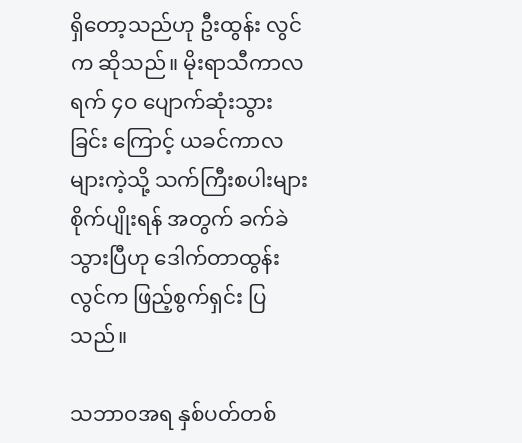ရှိတော့သည်ဟု ဦးထွန်း လွင်က ဆိုသည်။ မိုးရာသီကာလ ရက် ၄ဝ ပျောက်ဆုံးသွားခြင်း ကြောင့် ယခင်ကာလများကဲ့သို့ သက်ကြီးစပါးများ စိုက်ပျိုးရန် အတွက် ခက်ခဲသွားပြီဟု ဒေါက်တာထွန်းလွင်က ဖြည့်စွက်ရှင်း ပြသည်။

သဘာဝအရ နှစ်ပတ်တစ်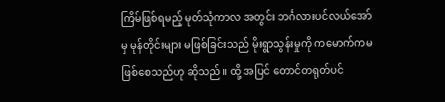ကြိမ်ဖြစ်ရမည့် မုတ်သုံကာလ အတွင်း ဘင်္ဂလားပင်လယ်အော်မှ မုန်တိုင်းများ မဖြစ်ခြင်းသည် မိုးရွာသွန်းမှုကို ကမောက်ကမ ဖြစ်စေသည်ဟု ဆိုသည်။ ထို့ အပြင် တောင်တရုတ်ပင်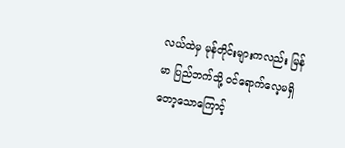လယ်ထဲမှ မုန်တိုင်းများကလည်း မြန်မာ ပြည်ဘက်သို့ ဝင်ရောက်လေ့မရှိတော့သောကြောင့်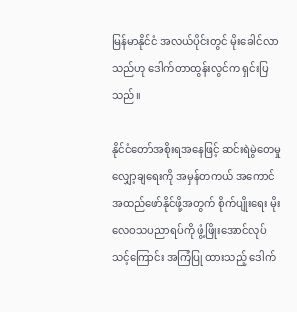မြန်မာနိုင်ငံ အလယ်ပိုင်းတွင် မိုးခေါင်လာသည်ဟု ဒေါက်တာထွန်းလွင်က ရှင်းပြသည်။

နိုင်ငံတော်အစိုးရအနေဖြင့် ဆင်းရဲမွဲတေမှုလျှော့ချရေးကို အမှန်တကယ် အကောင်အထည်ဖော်နိုင်ဖို့အတွက် စိုက်ပျိုးရေး မိုးလေဝသပညာရပ်ကို ဖွံ့ဖြိုးအောင်လုပ်သင့်ကြောင်း အကြံပြု ထားသည့် ဒေါက်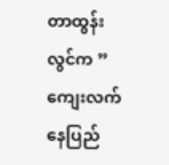တာထွန်းလွင်က ”ကျေးလက်နေပြည်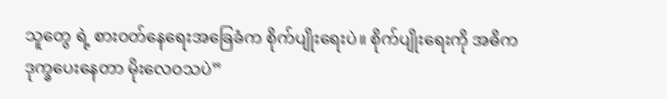သူတွေ ရဲ့ စားဝတ်နေရေးအခြေခံက စိုက်ပျိုးရေးပဲ။ စိုက်ပျိုးရေးကို အဓိက ဒုက္ခပေးနေတာ မိုးလေဝသပဲ”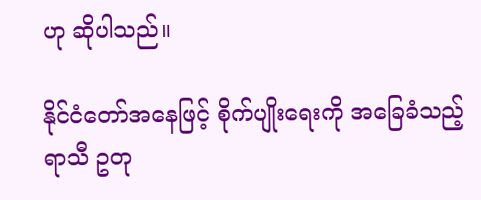ဟု ဆိုပါသည်။

နိုင်ငံတော်အနေဖြင့် စိုက်ပျိုးရေးကို အခြေခံသည့် ရာသီ ဥတု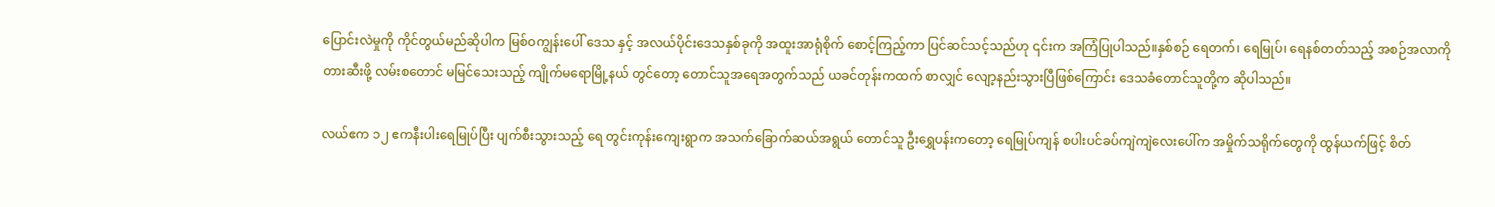ပြောင်းလဲမှုကို ကိုင်တွယ်မည်ဆိုပါက မြစ်ဝကျွန်းပေါ် ဒေသ နှင့် အလယ်ပိုင်းဒေသနှစ်ခုကို အထူးအာရုံစိုက် စောင့်ကြည့်ကာ ပြင်ဆင်သင့်သည်ဟု ၎င်းက အကြံပြုပါသည်။နှစ်စဉ် ရေတက်၊ ရေမြုပ်၊ ရေနစ်တတ်သည့် အစဉ်အလာကို တားဆီးဖို့ လမ်းစတောင် မမြင်သေးသည့် ကျိုက်မရောမြို့နယ် တွင်တော့ တောင်သူအရေအတွက်သည် ယခင်တုန်းကထက် စာလျှင် လျော့နည်းသွားပြီဖြစ်ကြောင်း ဒေသခံတောင်သူတို့က ဆိုပါသည်။

လယ်ဧက ၁၂ ဧကနီးပါးရေမြုပ်ပြီး ပျက်စီးသွားသည့် ရေ တွင်းကုန်းကျေးရွာက အသက်ခြောက်ဆယ်အရွယ် တောင်သူ ဦးရွှေပန်းကတော့ ရေမြုပ်ကျန် စပါးပင်ခပ်ကျဲကျဲလေးပေါ်က အမှိုက်သရိုက်တွေကို ထွန်ယက်ဖြင့် စိတ်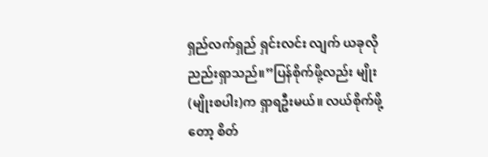ရှည်လက်ရှည် ရှင်းလင်း လျက် ယခုလို ညည်းရှာသည်။”ပြန်စိုက်ဖို့လည်း မျိုး(မျိုးစပါး)က ရှာရဦးမယ်။ လယ်စိုက်ဖို့တော့ စိတ်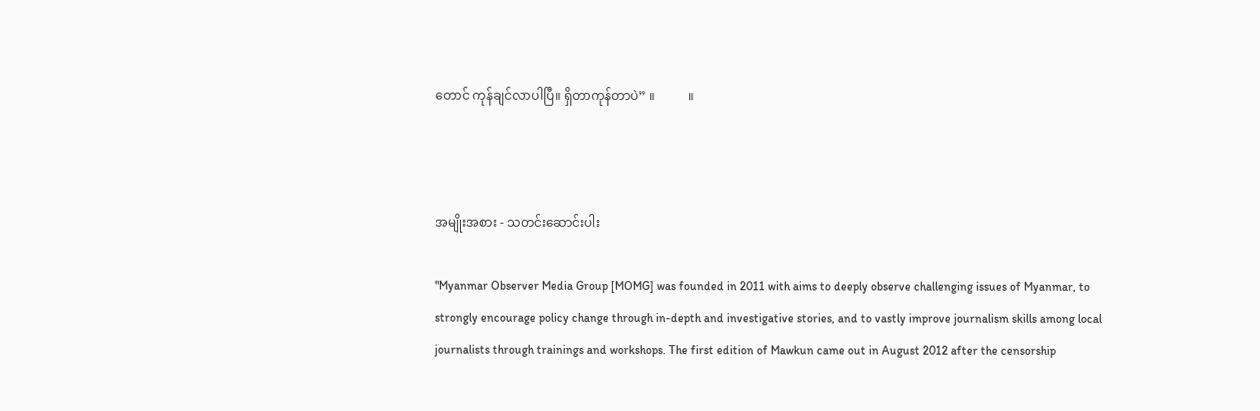တောင် ကုန်ချင်လာပါပြီ။ ရှိတာကုန်တာပဲ” ။           ။



အမျိုးအစား - သတင်းဆောင်းပါး

"Myanmar Observer Media Group [MOMG] was founded in 2011 with aims to deeply observe challenging issues of Myanmar, to strongly encourage policy change through in-depth and investigative stories, and to vastly improve journalism skills among local journalists through trainings and workshops. The first edition of Mawkun came out in August 2012 after the censorship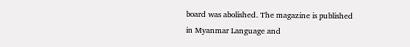board was abolished. The magazine is published in Myanmar Language and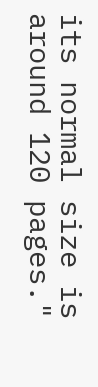its normal size is around 120 pages."